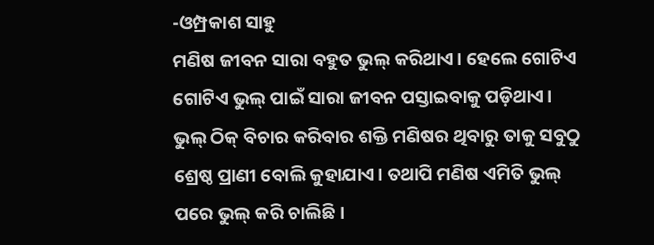-ଓମ୍ପ୍ରକାଶ ସାହୁ
ମଣିଷ ଜୀବନ ସାରା ବହୁତ ଭୁଲ୍ କରିଥାଏ। ହେଲେ ଗୋଟିଏ ଗୋଟିଏ ଭୁଲ୍ ପାଇଁ ସାରା ଜୀବନ ପସ୍ତାଇବାକୁ ପଡ଼ିଥାଏ। ଭୁଲ୍ ଠିକ୍ ବିଚାର କରିବାର ଶକ୍ତି ମଣିଷର ଥିବାରୁ ତାକୁ ସବୁଠୁ ଶ୍ରେଷ୍ଠ ପ୍ରାଣୀ ବୋଲି କୁହାଯାଏ। ତଥାପି ମଣିଷ ଏମିତି ଭୁଲ୍ ପରେ ଭୁଲ୍ କରି ଚାଲିଛି।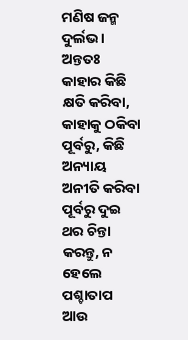ମଣିଷ ଜନ୍ମ ଦୁର୍ଲଭ। ଅନ୍ତତଃ କାହାର କିଛି କ୍ଷତି କରିବା, କାହାକୁ ଠକିବା ପୂର୍ବରୁ, କିଛି ଅନ୍ୟାୟ ଅନୀତି କରିବା ପୂର୍ବରୁ ଦୁଇ ଥର ଚିନ୍ତା କରନ୍ତୁ, ନ ହେଲେ ପଶ୍ଚାତାପ ଆଉ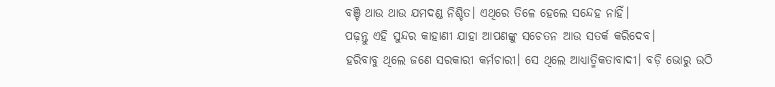ବଞ୍ଚି ଥାଉ ଥାଉ ଯମଦଣ୍ଡ ନିଶ୍ଚିତ। ଏଥିରେ ତିଳେ ହେଲେ ସନ୍ଦେହ ନାହିଁ।
ପଢ଼ନ୍ତୁ ଏହି ସୁନ୍ଦର କାହାଣୀ ଯାହା ଆପଣଙ୍କୁ ସଚେତନ ଆଉ ସତର୍କ କରିଦେବ।
ହରିବାବୁ ଥିଲେ ଜଣେ ସରକାରୀ କର୍ମଚାରୀ। ସେ ଥିଲେ ଆଧ୍ୟାତ୍ମିକତାବାଦୀ। ବଡ଼ି ଭୋରୁ ଉଠି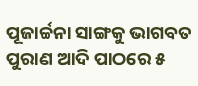ପୂଜାର୍ଚ୍ଚନା ସାଙ୍ଗକୁ ଭାଗବତ ପୁରାଣ ଆଦି ପାଠରେ ୫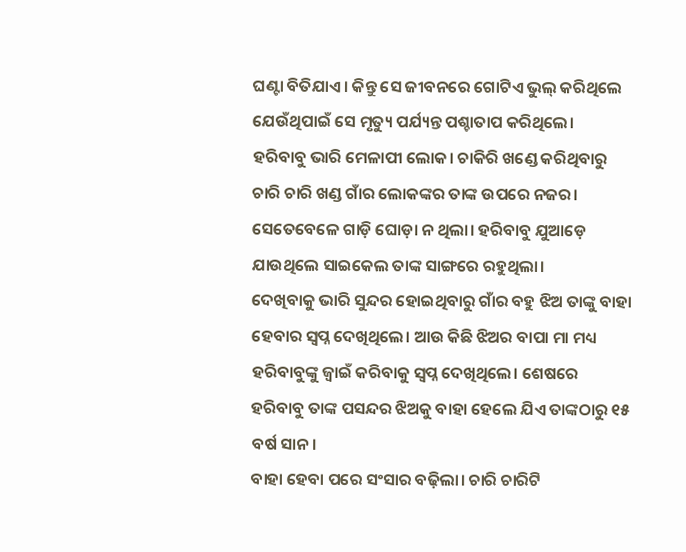ଘଣ୍ଟା ବିତିଯାଏ। କିନ୍ତୁ ସେ ଜୀବନରେ ଗୋଟିଏ ଭୁଲ୍ କରିଥିଲେ ଯେଉଁଥିପାଇଁ ସେ ମୃତ୍ୟୁ ପର୍ଯ୍ୟନ୍ତ ପଶ୍ଚାତାପ କରିଥିଲେ।
ହରିବାବୁ ଭାରି ମେଳାପୀ ଲୋକ। ଚାକିରି ଖଣ୍ଡେ କରିଥିବାରୁ ଚାରି ଚାରି ଖଣ୍ଡ ଗାଁର ଲୋକଙ୍କର ତାଙ୍କ ଉପରେ ନଜର। ସେତେବେଳେ ଗାଡ଼ି ଘୋଡ଼ା ନ ଥିଲା। ହରିବାବୁ ଯୁଆଡ଼େ ଯାଉଥିଲେ ସାଇକେଲ ତାଙ୍କ ସାଙ୍ଗରେ ରହୁଥିଲା।
ଦେଖିବାକୁ ଭାରି ସୁନ୍ଦର ହୋଇଥିବାରୁ ଗାଁର ବହୁ ଝିଅ ତାଙ୍କୁ ବାହା ହେବାର ସ୍ୱପ୍ନ ଦେଖିଥିଲେ। ଆଉ କିଛି ଝିଅର ବାପା ମା ମଧ୍ୟ ହରିବାବୁଙ୍କୁ ଜ୍ୱାଇଁ କରିବାକୁ ସ୍ୱପ୍ନ ଦେଖିଥିଲେ। ଶେଷରେ ହରିବାବୁ ତାଙ୍କ ପସନ୍ଦର ଝିଅକୁ ବାହା ହେଲେ ଯିଏ ତାଙ୍କଠାରୁ ୧୫ ବର୍ଷ ସାନ।
ବାହା ହେବା ପରେ ସଂସାର ବଢ଼ିଲା। ଚାରି ଚାରିଟି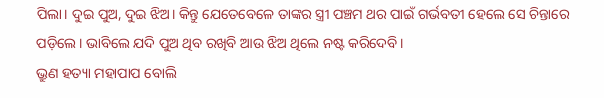ପିଲା। ଦୁଇ ପୁଅ, ଦୁଇ ଝିଅ। କିନ୍ତୁ ଯେତେବେଳେ ତାଙ୍କର ସ୍ତ୍ରୀ ପଞ୍ଚମ ଥର ପାଇଁ ଗର୍ଭବତୀ ହେଲେ ସେ ଚିନ୍ତାରେ ପଡ଼ିଲେ। ଭାବିଲେ ଯଦି ପୁଅ ଥିବ ରଖିବି ଆଉ ଝିଅ ଥିଲେ ନଷ୍ଟ କରିଦେବି।
ଭ୍ରୁଣ ହତ୍ୟା ମହାପାପ ବୋଲି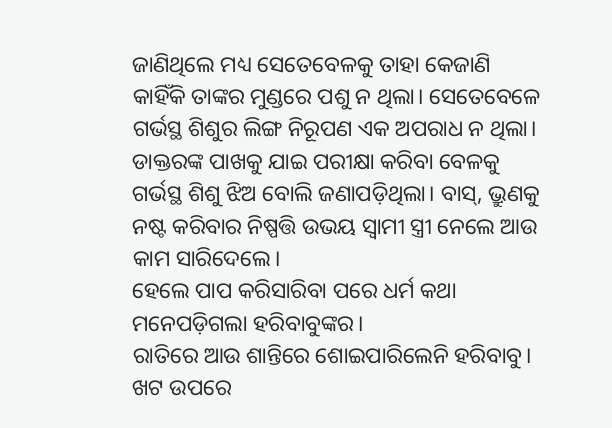ଜାଣିଥିଲେ ମଧ୍ୟ ସେତେବେଳକୁ ତାହା କେଜାଣି କାହିଁକି ତାଙ୍କର ମୁଣ୍ଡରେ ପଶୁ ନ ଥିଲା। ସେତେବେଳେ ଗର୍ଭସ୍ଥ ଶିଶୁର ଲିଙ୍ଗ ନିରୂପଣ ଏକ ଅପରାଧ ନ ଥିଲା। ଡାକ୍ତରଙ୍କ ପାଖକୁ ଯାଇ ପରୀକ୍ଷା କରିବା ବେଳକୁ ଗର୍ଭସ୍ଥ ଶିଶୁ ଝିଅ ବୋଲି ଜଣାପଡ଼ିଥିଲା। ବାସ୍, ଭ୍ରୁଣକୁ ନଷ୍ଟ କରିବାର ନିଷ୍ପତ୍ତି ଉଭୟ ସ୍ୱାମୀ ସ୍ତ୍ରୀ ନେଲେ ଆଉ କାମ ସାରିଦେଲେ।
ହେଲେ ପାପ କରିସାରିବା ପରେ ଧର୍ମ କଥା ମନେପଡ଼ିଗଲା ହରିବାବୁଙ୍କର।
ରାତିରେ ଆଉ ଶାନ୍ତିରେ ଶୋଇପାରିଲେନି ହରିବାବୁ। ଖଟ ଉପରେ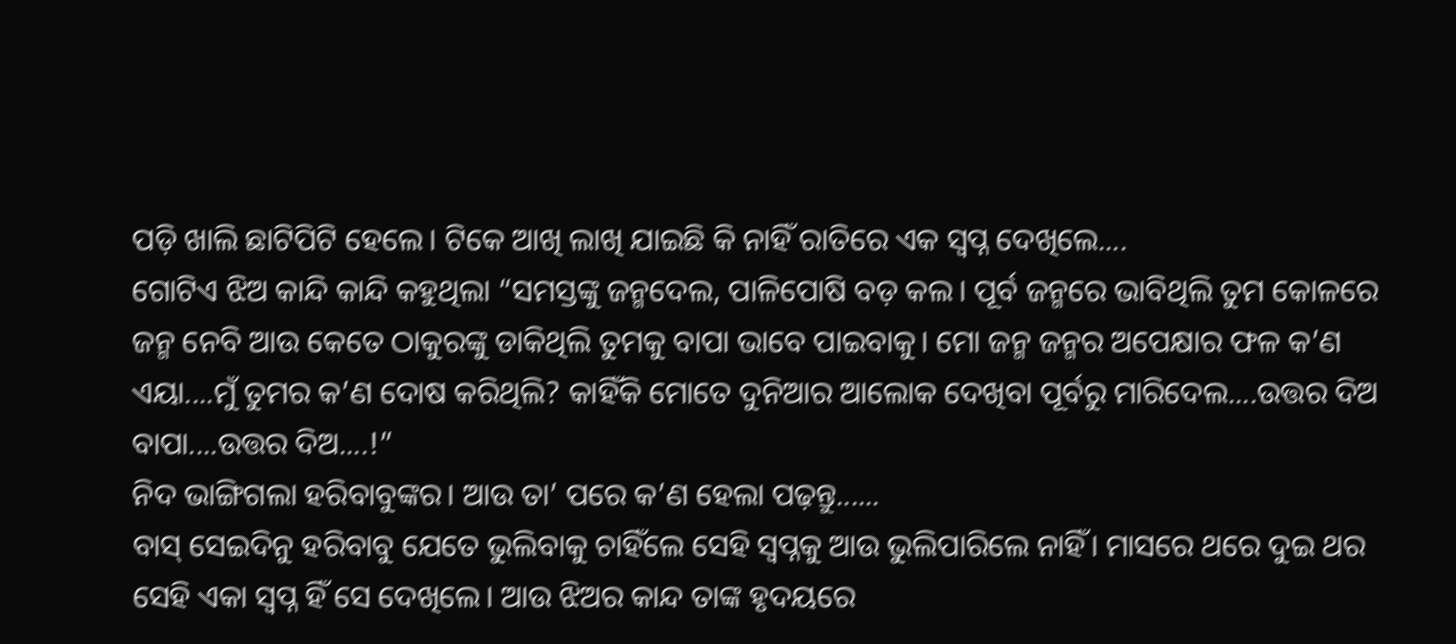ପଡ଼ି ଖାଲି ଛାଟିପିଟି ହେଲେ। ଟିକେ ଆଖି ଲାଖି ଯାଇଛି କି ନାହିଁ ରାତିରେ ଏକ ସ୍ୱପ୍ନ ଦେଖିଲେ....
ଗୋଟିଏ ଝିଅ କାନ୍ଦି କାନ୍ଦି କହୁଥିଲା “ସମସ୍ତଙ୍କୁ ଜନ୍ମଦେଲ, ପାଳିପୋଷି ବଡ଼ କଲ। ପୂର୍ବ ଜନ୍ମରେ ଭାବିଥିଲି ତୁମ କୋଳରେ ଜନ୍ମ ନେବି ଆଉ କେତେ ଠାକୁରଙ୍କୁ ଡାକିଥିଲି ତୁମକୁ ବାପା ଭାବେ ପାଇବାକୁ। ମୋ ଜନ୍ମ ଜନ୍ମର ଅପେକ୍ଷାର ଫଳ କ’ଣ ଏୟା....ମୁଁ ତୁମର କ’ଣ ଦୋଷ କରିଥିଲି? କାହିଁକି ମୋତେ ଦୁନିଆର ଆଲୋକ ଦେଖିବା ପୂର୍ବରୁ ମାରିଦେଲ....ଉତ୍ତର ଦିଅ ବାପା....ଉତ୍ତର ଦିଅ....!”
ନିଦ ଭାଙ୍ଗିଗଲା ହରିବାବୁଙ୍କର। ଆଉ ତା’ ପରେ କ’ଣ ହେଲା ପଢ଼ନ୍ତୁ......
ବାସ୍ ସେଇଦିନୁ ହରିବାବୁ ଯେତେ ଭୁଲିବାକୁ ଚାହିଁଲେ ସେହି ସ୍ୱପ୍ନକୁ ଆଉ ଭୁଲିପାରିଲେ ନାହିଁ। ମାସରେ ଥରେ ଦୁଇ ଥର ସେହି ଏକା ସ୍ୱପ୍ନ ହିଁ ସେ ଦେଖିଲେ। ଆଉ ଝିଅର କାନ୍ଦ ତାଙ୍କ ହୃଦୟରେ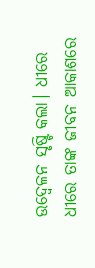ଉଦ୍ବେଳନ ସୃଷ୍ଟି କଲା। ଧୀରେ ଧୀରେ ତାଙ୍କ ଜୀବନ ଆକାଶରେ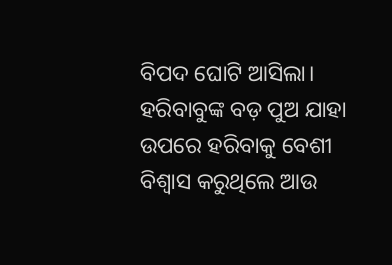ବିପଦ ଘୋଟି ଆସିଲା।
ହରିବାବୁଙ୍କ ବଡ଼ ପୁଅ ଯାହା ଉପରେ ହରିବାକୁ ବେଶୀ ବିଶ୍ୱାସ କରୁଥିଲେ ଆଉ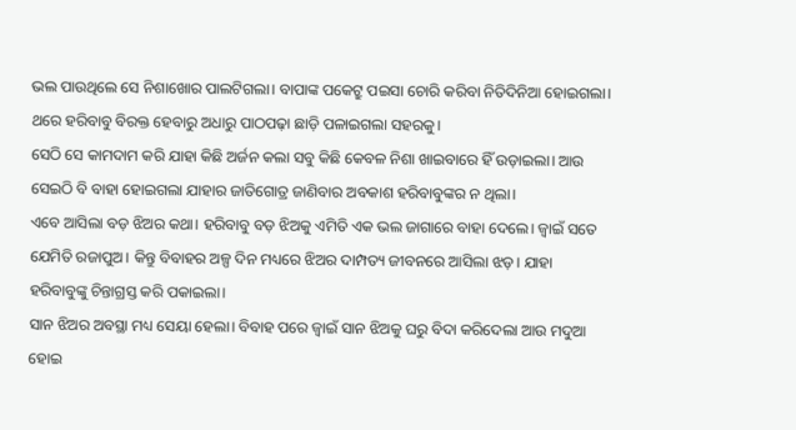ଭଲ ପାଉଥିଲେ ସେ ନିଶାଖୋର ପାଲଟିଗଲା। ବାପାଙ୍କ ପକେଟ୍ରୁ ପଇସା ଚୋରି କରିବା ନିତିଦିନିଆ ହୋଇଗଲା। ଥରେ ହରିବାବୁ ବିରକ୍ତ ହେବାରୁ ଅଧାରୁ ପାଠପଢ଼ା ଛାଡ଼ି ପଳାଇଗଲା ସହରକୁ।
ସେଠି ସେ କାମଦାମ କରି ଯାହା କିଛି ଅର୍ଜନ କଲା ସବୁ କିଛି କେବଳ ନିଶା ଖାଇବାରେ ହିଁ ଉଡ଼ାଇଲା। ଆଉ ସେଇଠି ବି ବାହା ହୋଇଗଲା ଯାହାର ଜାତିଗୋତ୍ର ଜାଣିବାର ଅବକାଶ ହରିବାବୁଙ୍କର ନ ଥିଲା।
ଏବେ ଆସିଲା ବଡ଼ ଝିଅର କଥା। ହରିବାବୁ ବଡ଼ ଝିଅକୁ ଏମିତି ଏକ ଭଲ ଜାଗାରେ ବାହା ଦେଲେ। ଜ୍ୱାଇଁ ସତେ ଯେମିତି ରଜାପୁଅ। କିନ୍ତୁ ବିବାହର ଅଳ୍ପ ଦିନ ମଧ୍ୟରେ ଝିଅର ଦାମ୍ପତ୍ୟ ଜୀବନରେ ଆସିଲା ଝଡ଼। ଯାହା ହରିବାବୁଙ୍କୁ ଚିନ୍ତାଗ୍ରସ୍ତ କରି ପକାଇଲା।
ସାନ ଝିଅର ଅବସ୍ଥା ମଧ୍ୟ ସେୟା ହେଲା। ବିବାହ ପରେ ଜ୍ୱାଇଁ ସାନ ଝିଅକୁ ଘରୁ ବିଦା କରିଦେଲା ଆଉ ମଦୁଆ ହୋଇ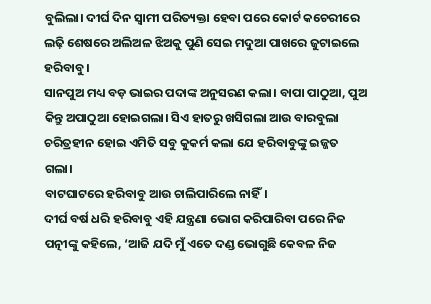ବୁଲିଲା। ଦୀର୍ଘ ଦିନ ସ୍ୱାମୀ ପରିତ୍ୟକ୍ତା ହେବା ପରେ କୋର୍ଟ କଚେରୀରେ ଲଢ଼ି ଶେଷରେ ଅଲିଅଳ ଝିଅକୁ ପୁଣି ସେଇ ମଦୁଆ ପାଖରେ ଜୁଟାଇଲେ ହରିବାବୁ।
ସାନପୁଅ ମଧ୍ୟ ବଡ଼ ଭାଇର ପଦାଙ୍କ ଅନୁସରଣ କଲା। ବାପା ପାଠୁଆ, ପୁଅ କିନ୍ତୁ ଅପାଠୁଆ ହୋଇଗଲା। ସିଏ ହାତରୁ ଖସିଗଲା ଆଉ ବାରବୁଲା ଚରିତ୍ରହୀନ ହୋଇ ଏମିତି ସବୁ କୁକର୍ମ କଲା ଯେ ହରିବାବୁଙ୍କୁ ଇଜ୍ଜତ ଗଲା।
ବାଟଘାଟରେ ହରିବାବୁ ଆଉ ଚାଲିପାରିଲେ ନାହିଁ।
ଦୀର୍ଘ ବର୍ଷ ଧରି ହରିବାବୁ ଏହି ଯନ୍ତ୍ରଣା ଭୋଗ କରିପାରିବା ପରେ ନିଜ ପତ୍ନୀଙ୍କୁ କହିଲେ, ‘ଆଜି ଯଦି ମୁଁ ଏତେ ଦଣ୍ଡ ଭୋଗୁଛି କେବଳ ନିଜ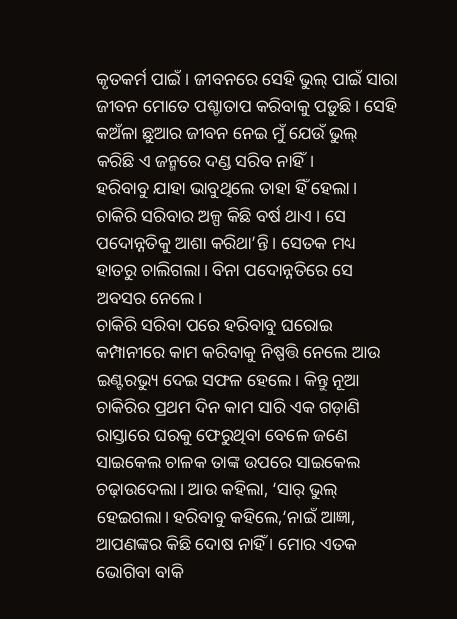କୃତକର୍ମ ପାଇଁ । ଜୀବନରେ ସେହି ଭୁଲ୍ ପାଇଁ ସାରା ଜୀବନ ମୋତେ ପଶ୍ଚାତାପ କରିବାକୁ ପଡ଼ୁଛି। ସେହି କଅଁଳା ଛୁଆର ଜୀବନ ନେଇ ମୁଁ ଯେଉଁ ଭୁଲ୍ କରିଛି ଏ ଜନ୍ମରେ ଦଣ୍ଡ ସରିବ ନାହିଁ।
ହରିବାବୁ ଯାହା ଭାବୁଥିଲେ ତାହା ହିଁ ହେଲା।
ଚାକିରି ସରିବାର ଅଳ୍ପ କିଛି ବର୍ଷ ଥାଏ । ସେ ପଦୋନ୍ନତିକୁ ଆଶା କରିଥା’ନ୍ତି। ସେତକ ମଧ୍ୟ ହାତରୁ ଚାଲିଗଲା। ବିନା ପଦୋନ୍ନତିରେ ସେ ଅବସର ନେଲେ।
ଚାକିରି ସରିବା ପରେ ହରିବାବୁ ଘରୋଇ କମ୍ପାନୀରେ କାମ କରିବାକୁ ନିଷ୍ପତ୍ତି ନେଲେ ଆଉ ଇଣ୍ଟରଭ୍ୟୁ ଦେଇ ସଫଳ ହେଲେ। କିନ୍ତୁ ନୂଆ ଚାକିରିର ପ୍ରଥମ ଦିନ କାମ ସାରି ଏକ ଗଡ଼ାଣି ରାସ୍ତାରେ ଘରକୁ ଫେରୁଥିବା ବେଳେ ଜଣେ ସାଇକେଲ ଚାଳକ ତାଙ୍କ ଉପରେ ସାଇକେଲ ଚଢ଼ାଉଦେଲା। ଆଉ କହିଲା, ‘ସାର୍ ଭୁଲ୍ ହେଇଗଲା। ହରିବାବୁ କହିଲେ,‘ନାଇଁ ଆଜ୍ଞା, ଆପଣଙ୍କର କିଛି ଦୋଷ ନାହିଁ । ମୋର ଏତକ ଭୋଗିବା ବାକି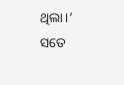ଥିଲା।’
ସତେ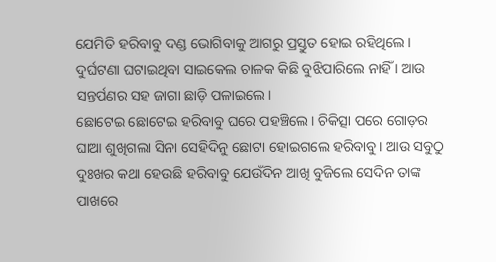ଯେମିତି ହରିବାବୁ ଦଣ୍ଡ ଭୋଗିବାକୁ ଆଗରୁ ପ୍ରସ୍ତୁତ ହୋଇ ରହିଥିଲେ। ଦୁର୍ଘଟଣା ଘଟାଇଥିବା ସାଇକେଲ ଚାଳକ କିଛି ବୁଝିପାରିଲେ ନାହିଁ । ଆଉ ସନ୍ତର୍ପଣର ସହ ଜାଗା ଛାଡ଼ି ପଳାଇଲେ।
ଛୋଟେଇ ଛୋଟେଇ ହରିବାବୁ ଘରେ ପହଞ୍ଚିଲେ। ଚିକିତ୍ସା ପରେ ଗୋଡ଼ର ଘାଆ ଶୁଖିଗଲା ସିନା ସେହିଦିନୁ ଛୋଟା ହୋଇଗଲେ ହରିବାବୁ। ଆଉ ସବୁଠୁ ଦୁଃଖର କଥା ହେଉଛି ହରିବାବୁ ଯେଉଁଦିନ ଆଖି ବୁଜିଲେ ସେଦିନ ତାଙ୍କ ପାଖରେ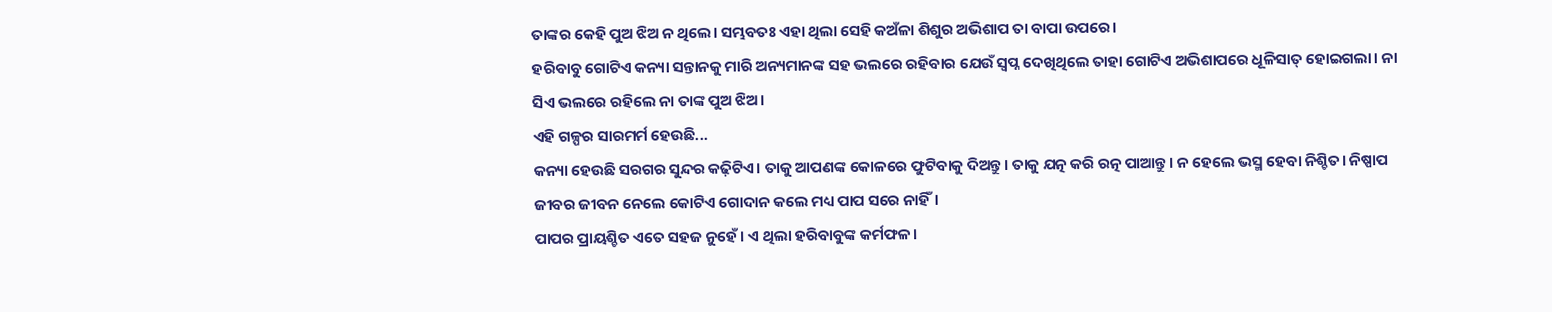ତାଙ୍କର କେହି ପୁଅ ଝିଅ ନ ଥିଲେ। ସମ୍ଭବତଃ ଏହା ଥିଲା ସେହି କଅଁଳା ଶିଶୁର ଅଭିଶାପ ତା ବାପା ଉପରେ।
ହରିବାବୁ ଗୋଟିଏ କନ୍ୟା ସନ୍ତାନକୁ ମାରି ଅନ୍ୟମାନଙ୍କ ସହ ଭଲରେ ରହିବାର ଯେଉଁ ସ୍ୱପ୍ନ ଦେଖିଥିଲେ ତାହା ଗୋଟିଏ ଅଭିଶାପରେ ଧୂଳିସାତ୍ ହୋଇଗଲା। ନା ସିଏ ଭଲରେ ରହିଲେ ନା ତାଙ୍କ ପୁଅ ଝିଅ।
ଏହି ଗଳ୍ପର ସାରମର୍ମ ହେଉଛି...
କନ୍ୟା ହେଉଛି ସରଗର ସୁନ୍ଦର କଢ଼ିଟିଏ। ତାକୁ ଆପଣଙ୍କ କୋଳରେ ଫୁଟିବାକୁ ଦିଅନ୍ତୁ। ତାକୁ ଯତ୍ନ କରି ରତ୍ନ ପାଆନ୍ତୁ। ନ ହେଲେ ଭସ୍ମ ହେବା ନିଶ୍ଚିତ। ନିଷ୍ପାପ ଜୀବର ଜୀବନ ନେଲେ କୋଟିଏ ଗୋଦାନ କଲେ ମଧ୍ୟ ପାପ ସରେ ନାହିଁ।
ପାପର ପ୍ରାୟଶ୍ଚିତ ଏତେ ସହଜ ନୁହେଁ। ଏ ଥିଲା ହରିବାବୁଙ୍କ କର୍ମଫଳ।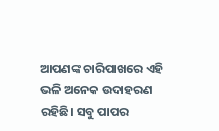ଆପଣଙ୍କ ଚାରିପାଖରେ ଏହି ଭଳି ଅନେକ ଉଦାହରଣ ରହିଛି। ସବୁ ପାପର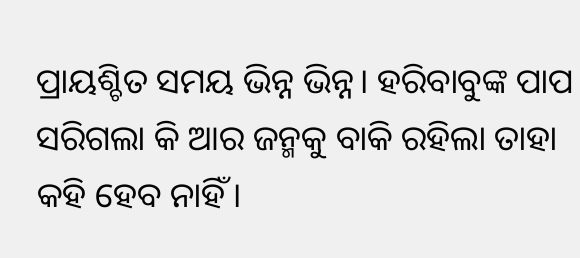ପ୍ରାୟଶ୍ଚିତ ସମୟ ଭିନ୍ନ ଭିନ୍ନ। ହରିବାବୁଙ୍କ ପାପ ସରିଗଲା କି ଆର ଜନ୍ମକୁ ବାକି ରହିଲା ତାହା କହି ହେବ ନାହିଁ।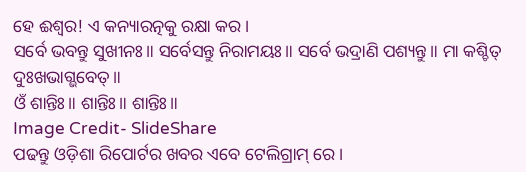ହେ ଈଶ୍ୱର! ଏ କନ୍ୟାରତ୍ନକୁ ରକ୍ଷା କର।
ସର୍ବେ ଭବନ୍ତୁ ସୁଖୀନଃ॥ ସର୍ବେସନ୍ତୁ ନିରାମୟଃ॥ ସର୍ବେ ଭଦ୍ରାଣି ପଶ୍ୟନ୍ତୁ॥ ମା କଶ୍ଚିତ୍ ଦୁଃଖଭାଗ୍ଭବେତ୍॥
ଓଁ ଶାନ୍ତିଃ॥ ଶାନ୍ତିଃ॥ ଶାନ୍ତିଃ॥
Image Credit- SlideShare
ପଢନ୍ତୁ ଓଡ଼ିଶା ରିପୋର୍ଟର ଖବର ଏବେ ଟେଲିଗ୍ରାମ୍ ରେ।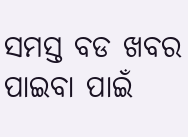ସମସ୍ତ ବଡ ଖବର ପାଇବା ପାଇଁ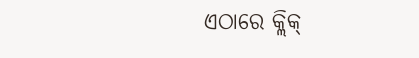ଏଠାରେ କ୍ଲିକ୍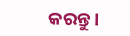କରନ୍ତୁ।